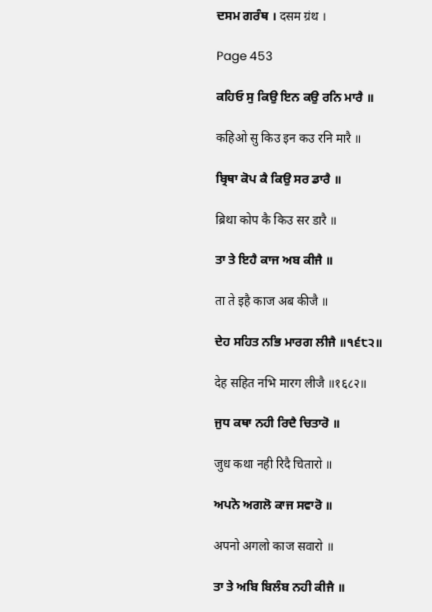ਦਸਮ ਗਰੰਥ । दसम ग्रंथ ।

Page 453

ਕਹਿਓ ਸੁ ਕਿਉ ਇਨ ਕਉ ਰਨਿ ਮਾਰੈ ॥

कहिओ सु किउ इन कउ रनि मारै ॥

ਬ੍ਰਿਥਾ ਕੋਪ ਕੈ ਕਿਉ ਸਰ ਡਾਰੈ ॥

ब्रिथा कोप कै किउ सर डारै ॥

ਤਾ ਤੇ ਇਹੈ ਕਾਜ ਅਬ ਕੀਜੈ ॥

ता ते इहै काज अब कीजै ॥

ਦੇਹ ਸਹਿਤ ਨਭਿ ਮਾਰਗ ਲੀਜੈ ॥੧੬੮੨॥

देह सहित नभि मारग लीजै ॥१६८२॥

ਜੁਧ ਕਥਾ ਨਹੀ ਰਿਦੈ ਚਿਤਾਰੋ ॥

जुध कथा नही रिदै चितारो ॥

ਅਪਨੋ ਅਗਲੋ ਕਾਜ ਸਵਾਰੋ ॥

अपनो अगलो काज सवारो ॥

ਤਾ ਤੇ ਅਬਿ ਬਿਲੰਬ ਨਹੀ ਕੀਜੈ ॥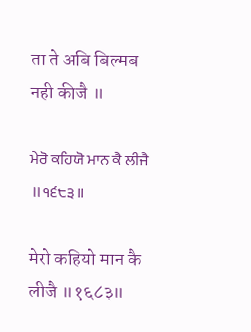ता ते अबि बिल्मब नही कीजै ॥

ਮੇਰੋ ਕਹਿਯੋ ਮਾਨ ਕੈ ਲੀਜੈ ॥੧੬੮੩॥

मेरो कहियो मान कै लीजै ॥१६८३॥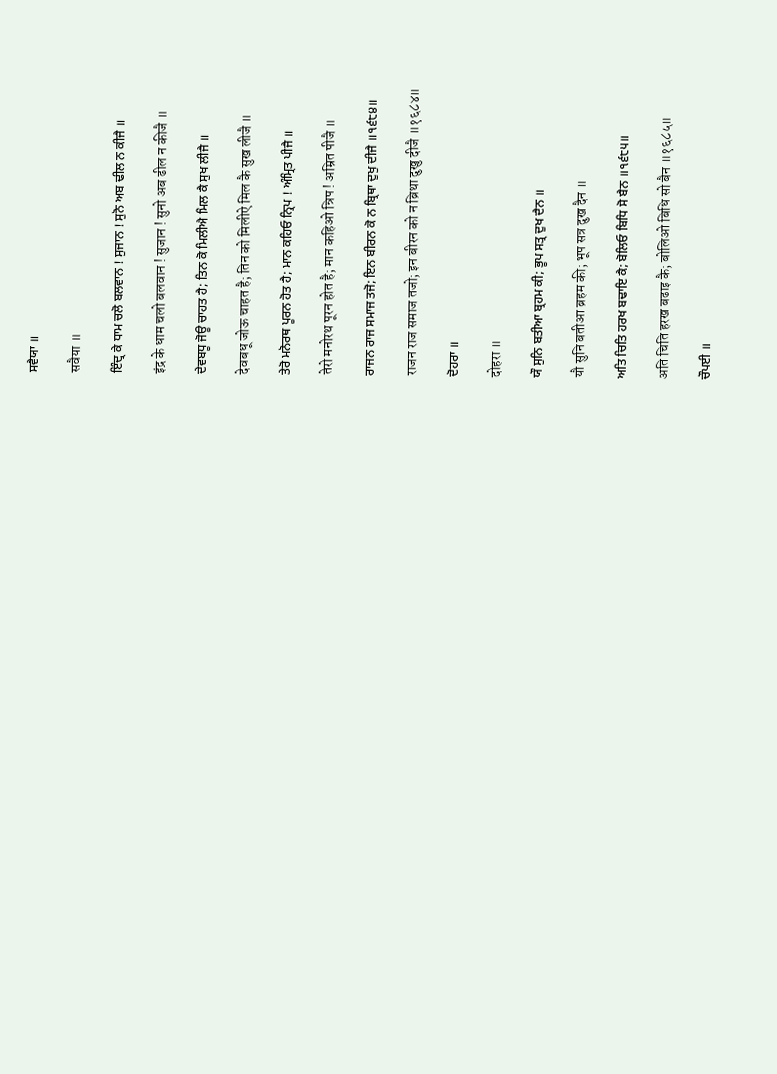ਸਵੈਯਾ ॥

सवैया ॥

ਇੰਦ੍ਰ ਕੇ ਧਾਮ ਚਲੋ ਬਲਵਾਨ ! ਸੁਜਾਨ ! ਸੁਨੋ ਅਬ ਢੀਲ ਨ ਕੀਜੈ ॥

इंद्र के धाम चलो बलवान ! सुजान ! सुनो अब ढील न कीजै ॥

ਦੇਵਬਧੂ ਜੋਊ ਚਾਹਤ ਹੈ; ਤਿਨ ਕੋ ਮਿਲੀਐ ਮਿਲ ਕੈ ਸੁਖ ਲੀਜੈ ॥

देवबधू जोऊ चाहत है; तिन को मिलीऐ मिल कै सुख लीजै ॥

ਤੇਰੋ ਮਨੋਰਥ ਪੂਰਨ ਹੋਤ ਹੈ; ਮਾਨ ਕਹਿਓ ਨ੍ਰਿਪ ! ਅੰਮ੍ਰਿਤ ਪੀਜੈ ॥

तेरो मनोरथ पूरन होत है; मान कहिओ न्रिप ! अम्रित पीजै ॥

ਰਾਜਨ ਰਾਜ ਸਮਾਜ ਤਜੋ; ਇਨ ਬੀਰਨ ਕੋ ਨ ਬ੍ਰਿਥਾ ਦੁਖੁ ਦੀਜੈ ॥੧੬੮੪॥

राजन राज समाज तजो; इन बीरन को न ब्रिथा दुखु दीजै ॥१६८४॥

ਦੋਹਰਾ ॥

दोहरा ॥

ਯੌ ਸੁਨਿ ਬਤੀਆ ਬ੍ਰਹਮ ਕੀ; ਭੂਪ ਸਤ੍ਰ ਦੁਖ ਦੈਨ ॥

यौ सुनि बतीआ ब्रहम की; भूप सत्र दुख दैन ॥

ਅਤਿ ਚਿਤਿ ਹਰਖ ਬਢਾਇ ਕੈ; ਬੋਲਿਓ ਬਿਧਿ ਸੋ ਬੈਨ ॥੧੬੮੫॥

अति चिति हरख बढाइ कै; बोलिओ बिधि सो बैन ॥१६८५॥

ਚੌਪਈ ॥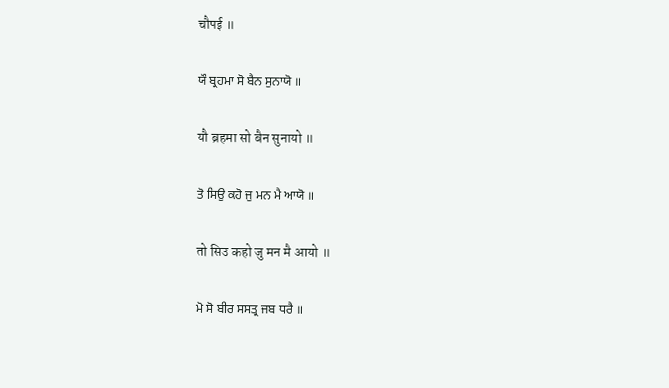चौपई ॥

ਯੌ ਬ੍ਰਹਮਾ ਸੋ ਬੈਨ ਸੁਨਾਯੋ ॥

यौ ब्रहमा सो बैन सुनायो ॥

ਤੋ ਸਿਉ ਕਹੋ ਜੁ ਮਨ ਮੈ ਆਯੋ ॥

तो सिउ कहो जु मन मै आयो ॥

ਮੋ ਸੋ ਬੀਰ ਸਸਤ੍ਰ ਜਬ ਧਰੈ ॥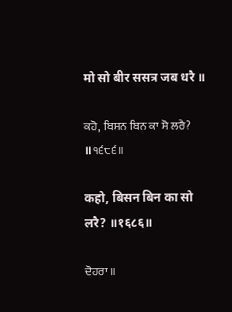मो सो बीर ससत्र जब धरै ॥

ਕਹੋ, ਬਿਸਨ ਬਿਨ ਕਾ ਸੋ ਲਰੈ? ॥੧੬੮੬॥

कहो, बिसन बिन का सो लरै? ॥१६८६॥

ਦੋਹਰਾ ॥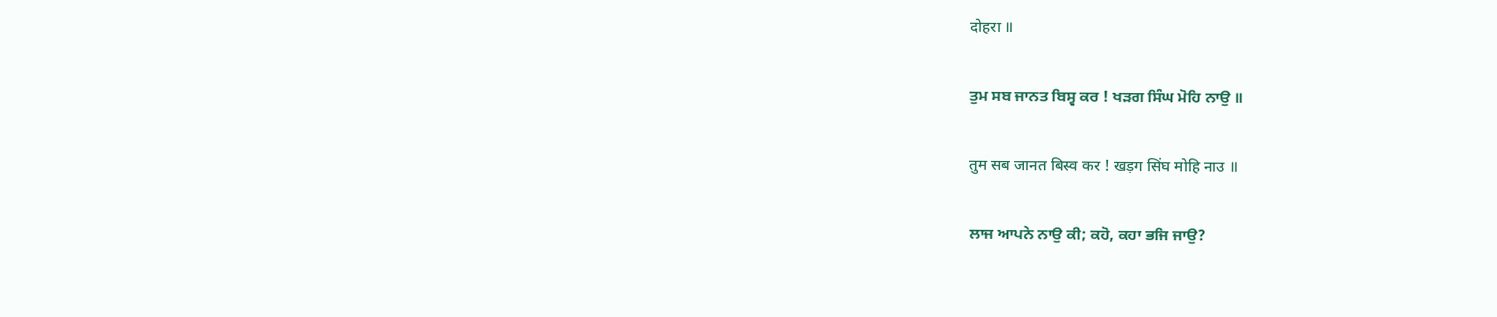दोहरा ॥

ਤੁਮ ਸਬ ਜਾਨਤ ਬਿਸ੍ਵ ਕਰ ! ਖੜਗ ਸਿੰਘ ਮੋਹਿ ਨਾਉ ॥

तुम सब जानत बिस्व कर ! खड़ग सिंघ मोहि नाउ ॥

ਲਾਜ ਆਪਨੇ ਨਾਉ ਕੀ; ਕਹੋ, ਕਹਾ ਭਜਿ ਜਾਉ?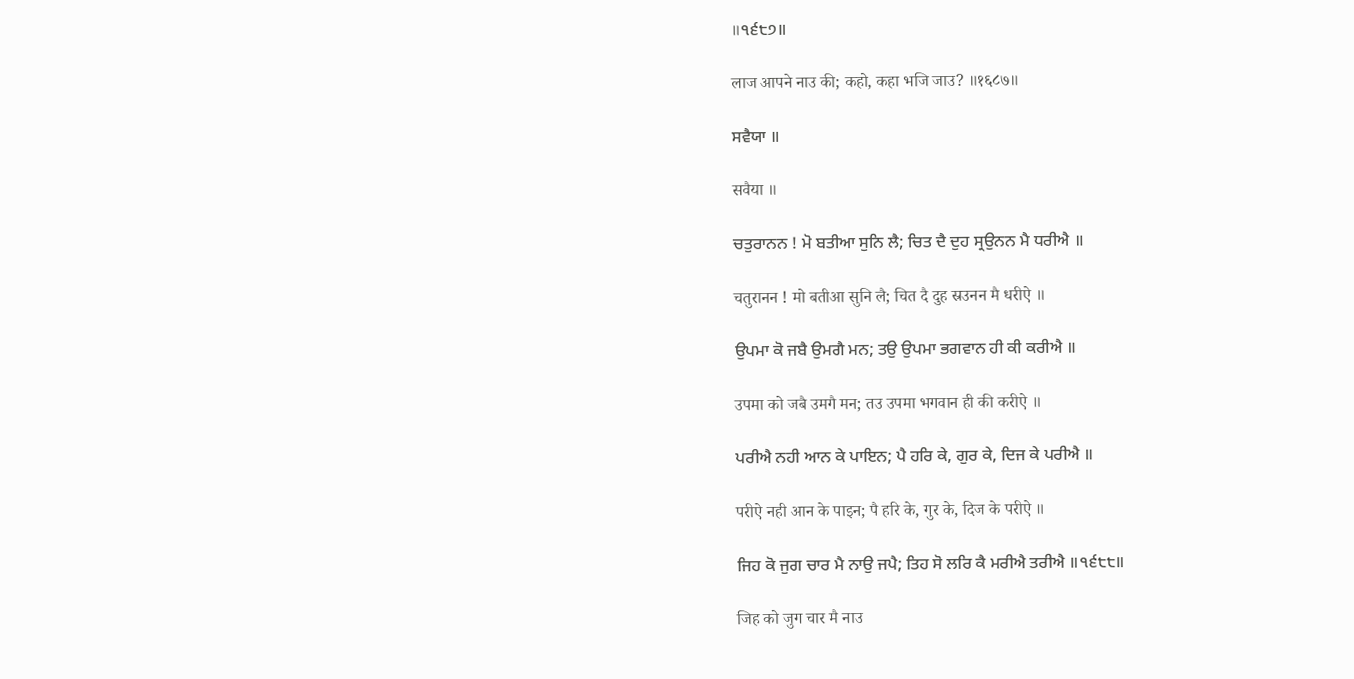॥੧੬੮੭॥

लाज आपने नाउ की; कहो, कहा भजि जाउ? ॥१६८७॥

ਸਵੈਯਾ ॥

सवैया ॥

ਚਤੁਰਾਨਨ ! ਮੋ ਬਤੀਆ ਸੁਨਿ ਲੈ; ਚਿਤ ਦੈ ਦੁਹ ਸ੍ਰਉਨਨ ਮੈ ਧਰੀਐ ॥

चतुरानन ! मो बतीआ सुनि लै; चित दै दुह स्रउनन मै धरीऐ ॥

ਉਪਮਾ ਕੋ ਜਬੈ ਉਮਗੈ ਮਨ; ਤਉ ਉਪਮਾ ਭਗਵਾਨ ਹੀ ਕੀ ਕਰੀਐ ॥

उपमा को जबै उमगै मन; तउ उपमा भगवान ही की करीऐ ॥

ਪਰੀਐ ਨਹੀ ਆਨ ਕੇ ਪਾਇਨ; ਪੈ ਹਰਿ ਕੇ, ਗੁਰ ਕੇ, ਦਿਜ ਕੇ ਪਰੀਐ ॥

परीऐ नही आन के पाइन; पै हरि के, गुर के, दिज के परीऐ ॥

ਜਿਹ ਕੋ ਜੁਗ ਚਾਰ ਮੈ ਨਾਉ ਜਪੈ; ਤਿਹ ਸੋ ਲਰਿ ਕੈ ਮਰੀਐ ਤਰੀਐ ॥੧੬੮੮॥

जिह को जुग चार मै नाउ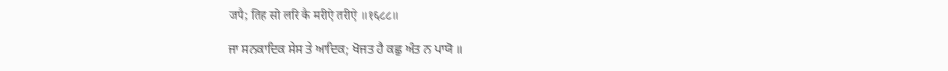जपै; तिह सो लरि कै मरीऐ तरीऐ ॥१६८८॥

ਜਾ ਸਨਕਾਦਿਕ ਸੇਸ ਤੇ ਆਦਿਕ; ਖੋਜਤ ਹੈ ਕਛੁ ਅੰਤ ਨ ਪਾਯੋ ॥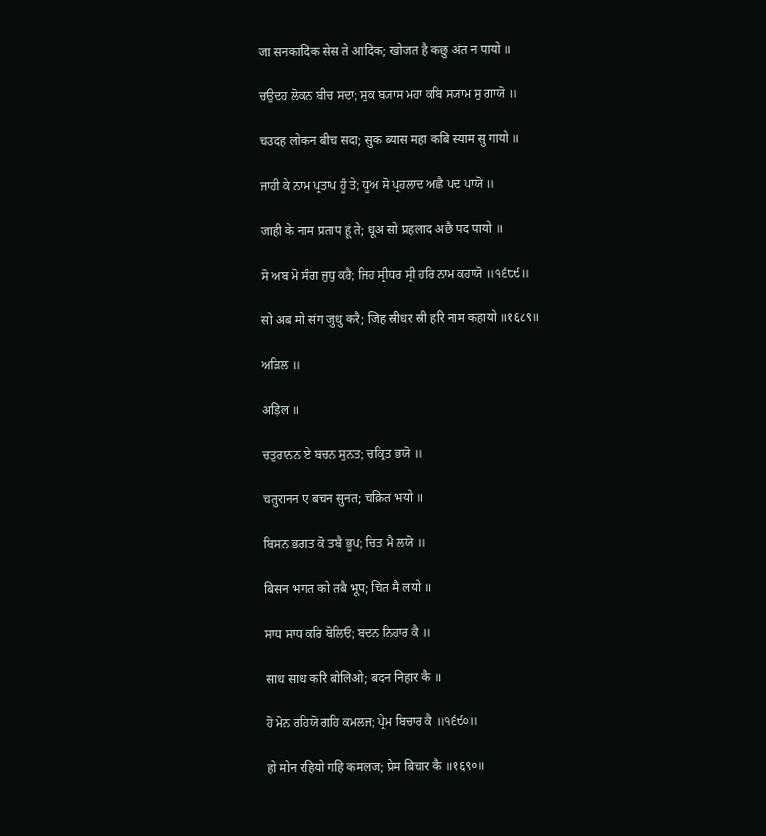जा सनकादिक सेस ते आदिक; खोजत है कछु अंत न पायो ॥

ਚਉਦਹ ਲੋਕਨ ਬੀਚ ਸਦਾ; ਸੁਕ ਬ੍ਯਾਸ ਮਹਾ ਕਬਿ ਸ੍ਯਾਮ ਸੁ ਗਾਯੋ ॥

चउदह लोकन बीच सदा; सुक ब्यास महा कबि स्याम सु गायो ॥

ਜਾਹੀ ਕੇ ਨਾਮ ਪ੍ਰਤਾਪ ਹੂੰ ਤੇ; ਧੂਅ ਸੋ ਪ੍ਰਹਲਾਦ ਅਛੈ ਪਦ ਪਾਯੋ ॥

जाही के नाम प्रताप हूं ते; धूअ सो प्रहलाद अछै पद पायो ॥

ਸੋ ਅਬ ਮੋ ਸੰਗ ਜੁਧੁ ਕਰੈ; ਜਿਹ ਸ੍ਰੀਧਰ ਸ੍ਰੀ ਹਰਿ ਨਾਮ ਕਹਾਯੋ ॥੧੬੮੯॥

सो अब मो संग जुधु करै; जिह स्रीधर स्री हरि नाम कहायो ॥१६८९॥

ਅੜਿਲ ॥

अड़िल ॥

ਚਤੁਰਾਨਨ ਏ ਬਚਨ ਸੁਨਤ; ਚਕ੍ਰਿਤ ਭਯੋ ॥

चतुरानन ए बचन सुनत; चक्रित भयो ॥

ਬਿਸਨ ਭਗਤ ਕੋ ਤਬੈ ਭੂਪ; ਚਿਤ ਮੈ ਲਯੋ ॥

बिसन भगत को तबै भूप; चित मै लयो ॥

ਸਾਧ ਸਾਧ ਕਰਿ ਬੋਲਿਓ; ਬਦਨ ਨਿਹਾਰ ਕੈ ॥

साध साध करि बोलिओ; बदन निहार कै ॥

ਹੋ ਮੋਨ ਰਹਿਯੋ ਗਹਿ ਕਮਲਜ; ਪ੍ਰੇਮ ਬਿਚਾਰ ਕੈ ॥੧੬੯੦॥

हो मोन रहियो गहि कमलज; प्रेम बिचार कै ॥१६९०॥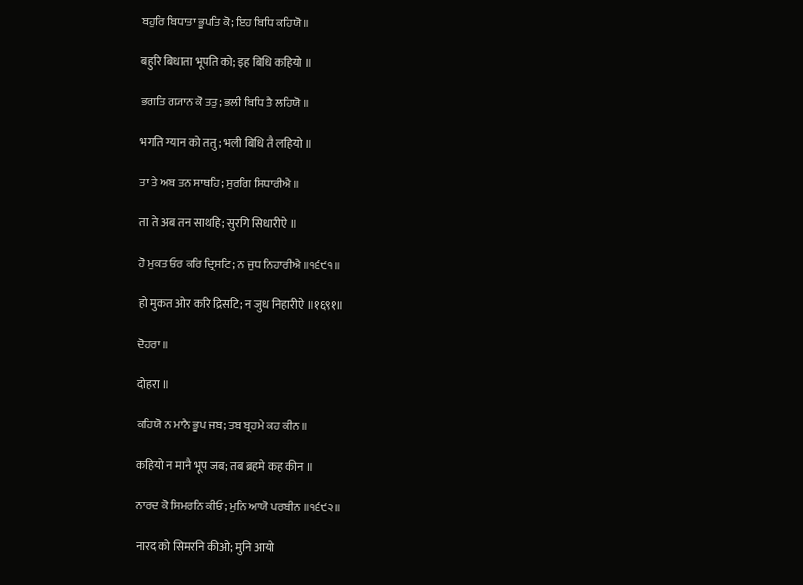ਬਹੁਰਿ ਬਿਧਾਤਾ ਭੂਪਤਿ ਕੋ; ਇਹ ਬਿਧਿ ਕਹਿਯੋ ॥

बहुरि बिधाता भूपति को; इह बिधि कहियो ॥

ਭਗਤਿ ਗ੍ਯਾਨ ਕੋ ਤਤੁ; ਭਲੀ ਬਿਧਿ ਤੈ ਲਹਿਯੋ ॥

भगति ग्यान को ततु; भली बिधि तै लहियो ॥

ਤਾ ਤੇ ਅਬ ਤਨ ਸਾਥਹਿ; ਸੁਰਗਿ ਸਿਧਾਰੀਐ ॥

ता ते अब तन साथहि; सुरगि सिधारीऐ ॥

ਹੋ ਮੁਕਤ ਓਰ ਕਰਿ ਦ੍ਰਿਸਟਿ; ਨ ਜੁਧ ਨਿਹਾਰੀਐ ॥੧੬੯੧॥

हो मुकत ओर करि द्रिसटि; न जुध निहारीऐ ॥१६९१॥

ਦੋਹਰਾ ॥

दोहरा ॥

ਕਹਿਯੋ ਨ ਮਾਨੈ ਭੂਪ ਜਬ; ਤਬ ਬ੍ਰਹਮੇ ਕਹ ਕੀਨ ॥

कहियो न मानै भूप जब; तब ब्रहमे कह कीन ॥

ਨਾਰਦ ਕੋ ਸਿਮਰਨਿ ਕੀਓ; ਮੁਨਿ ਆਯੋ ਪਰਬੀਨ ॥੧੬੯੨॥

नारद को सिमरनि कीओ; मुनि आयो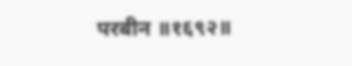परबीन ॥१६९२॥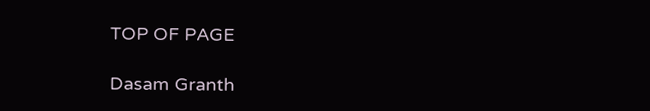TOP OF PAGE

Dasam Granth